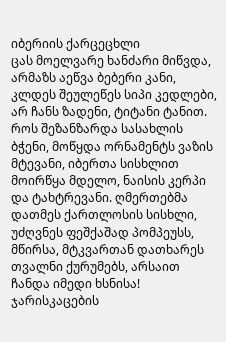იბერიის ქარცეცხლი
ცას მოელვარე ხანძარი მიწვდა, არმაზს აეწვა ბებერი კანი, კლდეს შეულეწეს სიპი კედლები, არ ჩანს ზადენი, ტიტანი ტანით. როს შეზანზარდა სასახლის ბჭენი, მოწყდა ორნამენტს ვაზის მტევანი, იბერთა სისხლით მოირწყა მდელო, ნაისის კერპი და ტახტრევანი. ღმერთებმა დათმეს ქართლოსის სისხლი, უძღვნეს ფეშქაშად პომპეუსს, მწირსა, მტკვართან დათხარეს თვალნი ქურუმებს, არსაით ჩანდა იმედი ხსნისა! ჯარისკაცების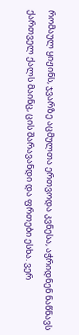რომაულ ყიჟინს, ჯვარზე აცმულთა ერთვოდა კვნესა, აჭრიდნენ ნაწნავს ქართველ ქალს მაინც, ცის შარავანდი და ფრთები ესხა. ვერ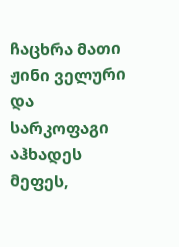ჩაცხრა მათი ჟინი ველური და სარკოფაგი აჰხადეს მეფეს,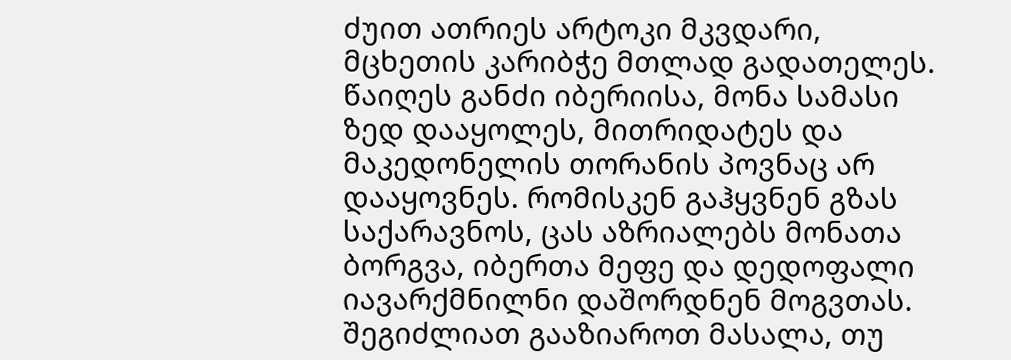ძუით ათრიეს არტოკი მკვდარი, მცხეთის კარიბჭე მთლად გადათელეს. წაიღეს განძი იბერიისა, მონა სამასი ზედ დააყოლეს, მითრიდატეს და მაკედონელის თორანის პოვნაც არ დააყოვნეს. რომისკენ გაჰყვნენ გზას საქარავნოს, ცას აზრიალებს მონათა ბორგვა, იბერთა მეფე და დედოფალი იავარქმნილნი დაშორდნენ მოგვთას.
შეგიძლიათ გააზიაროთ მასალა, თუ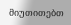მიუთითებთ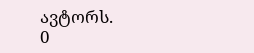ავტორს.
0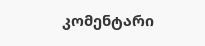კომენტარი